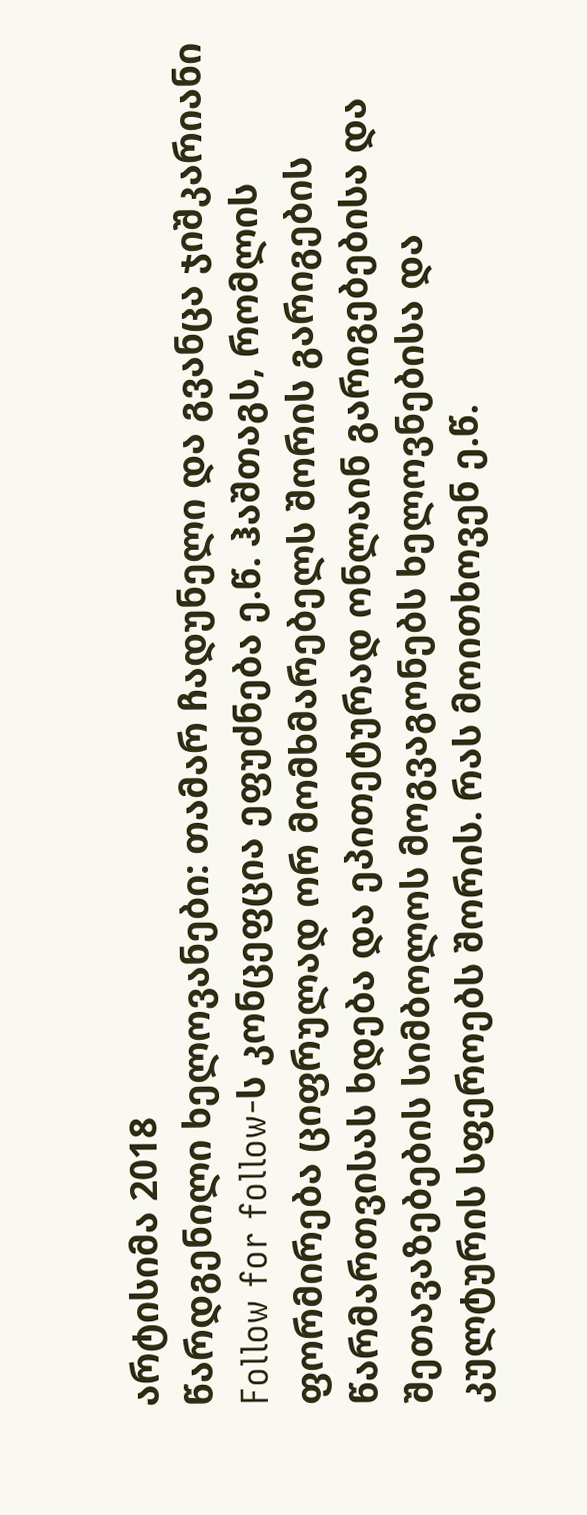არტისიმა 2018
წარდგენილი ხელოვანები: თამარ ჩადუნელი და გვანცა ჯიშკარიანი
Follow for follow-ს კონცეფცია ეფუძნება ე.წ. ჰაშთაგს, რომლის ფორმირება ციფრულად ორ მომხმარებელს შორის გარიგების წარმართვისას ხდება და ეპითეტურად ონლაინ გარიგებებისა და შეთავაზებების სიმბოლოს მოგვაგონებს ხელოვნებისა და კულტურის სფეროებს შორის. რას მოითხოვენ ე.წ.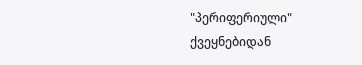"პერიფერიული" ქვეყნებიდან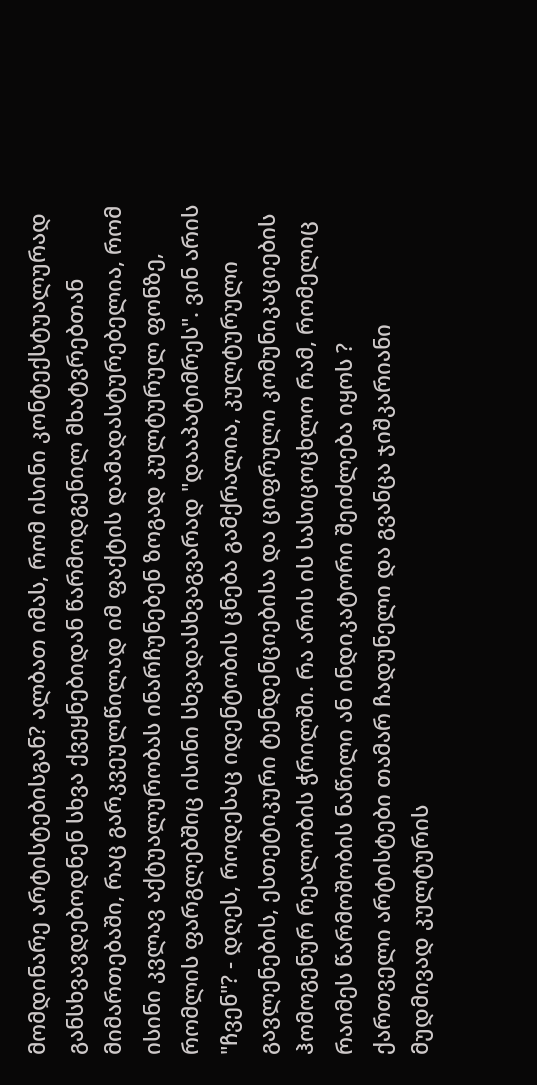მომდინარე არტისტებისგან? ალბათ იმას, რომ ისინი კონტექსტუალურად განსხვავდებოდნენ სხვა ქვეყნებიდან წარმოდგენილ მხატვრებთან მიმართებაში, რაც გარკვეულწილად იმ ფაქტის დამადასტურებელია, რომ ისინი კვლავ აქტუალურობას ინარჩუნებენ ზოგად კულტურულ ფონზე, რომლის ფარგლებშიც ისინი სხვადასხვაგვარად "დააპატიმრეს". ვინ არის "ჩვენ"? - დღეს, როდესაც იდენტობის ცნება გამქრალია, კულტურული გავლენების, ესთეტიკური ტენდენციებისა და ციფრული კომუნიკაციების ჰომოგენურ რეალობის ჭრილში. რა არის ის სასიცოცხლო რამ, რომელიც რაიმეს წარმოშობის ნაწილი ან ინდიკატორი შეიძლება იყოს ?
ქართველი არტისტები თამარ ჩადუნელი და გვანცა ჯიშკარიანი მუდმივად კულტურის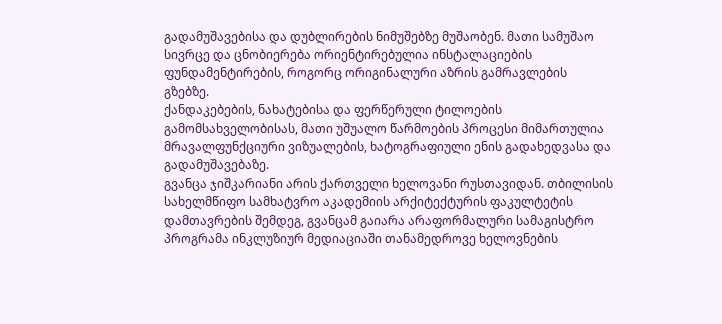გადამუშავებისა და დუბლირების ნიმუშებზე მუშაობენ. მათი სამუშაო სივრცე და ცნობიერება ორიენტირებულია ინსტალაციების ფუნდამენტირების, როგორც ორიგინალური აზრის გამრავლების გზებზე.
ქანდაკებების, ნახატებისა და ფერწერული ტილოების გამომსახველობისას, მათი უშუალო წარმოების პროცესი მიმართულია მრავალფუნქციური ვიზუალების, ხატოგრაფიული ენის გადახედვასა და გადამუშავებაზე.
გვანცა ჯიშკარიანი არის ქართველი ხელოვანი რუსთავიდან. თბილისის სახელმწიფო სამხატვრო აკადემიის არქიტექტურის ფაკულტეტის დამთავრების შემდეგ, გვანცამ გაიარა არაფორმალური სამაგისტრო პროგრამა ინკლუზიურ მედიაციაში თანამედროვე ხელოვნების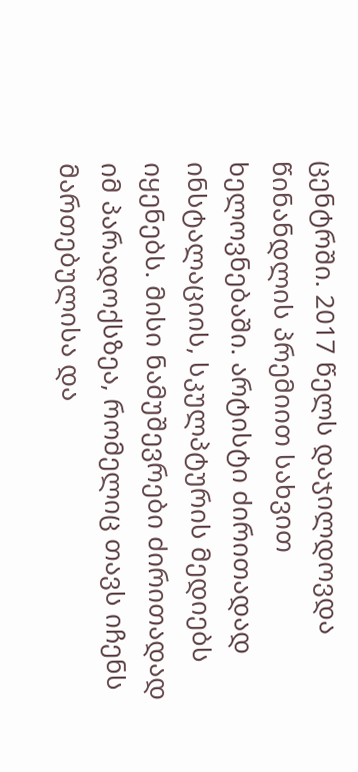ცენტრში. 2017 წელს დაჯილდოვდა წინანდლის პრემიით სახვით ხელოვნებაში. არტისტი ძირითადად ინსტალაციის, სკულპტურის მედიებს იყენებს. მისი ნამუშევრები ძირითადად იმ პარადოქსზეა, რომელიც თავს იჩენს მართებულისა და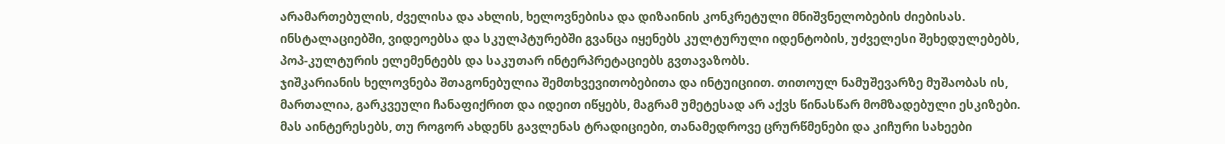არამართებულის, ძველისა და ახლის, ხელოვნებისა და დიზაინის კონკრეტული მნიშვნელობების ძიებისას. ინსტალაციებში, ვიდეოებსა და სკულპტურებში გვანცა იყენებს კულტურული იდენტობის, უძველესი შეხედულებებს, პოპ-კულტურის ელემენტებს და საკუთარ ინტერპრეტაციებს გვთავაზობს.
ჯიშკარიანის ხელოვნება შთაგონებულია შემთხვევითობებითა და ინტუიციით. თითოულ ნამუშევარზე მუშაობას ის, მართალია, გარკვეული ჩანაფიქრით და იდეით იწყებს, მაგრამ უმეტესად არ აქვს წინასწარ მომზადებული ესკიზები. მას აინტერესებს, თუ როგორ ახდენს გავლენას ტრადიციები, თანამედროვე ცრურწმენები და კიჩური სახეები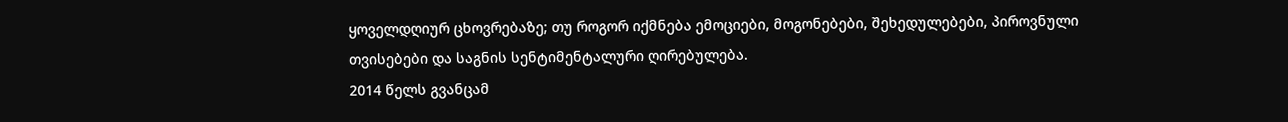ყოველდღიურ ცხოვრებაზე; თუ როგორ იქმნება ემოციები, მოგონებები, შეხედულებები, პიროვნული თვისებები და საგნის სენტიმენტალური ღირებულება.
2014 წელს გვანცამ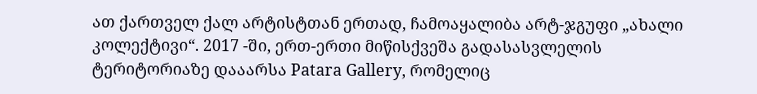ათ ქართველ ქალ არტისტთან ერთად, ჩამოაყალიბა არტ-ჯგუფი „ახალი კოლექტივი“. 2017 -ში, ერთ-ერთი მიწისქვეშა გადასასვლელის ტერიტორიაზე დააარსა Patara Gallery, რომელიც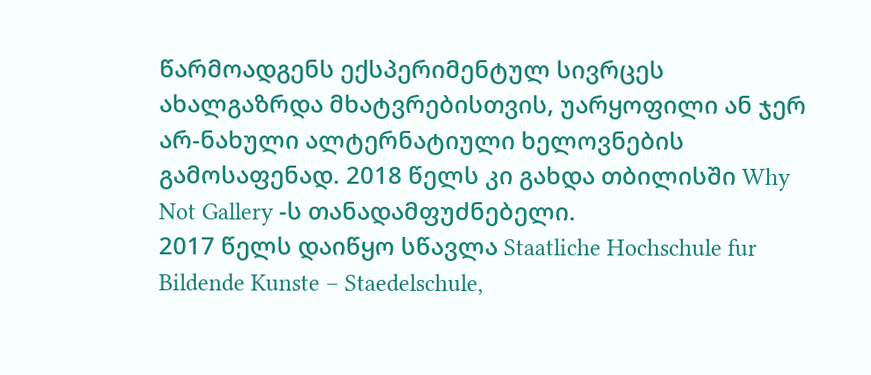წარმოადგენს ექსპერიმენტულ სივრცეს ახალგაზრდა მხატვრებისთვის, უარყოფილი ან ჯერ არ-ნახული ალტერნატიული ხელოვნების გამოსაფენად. 2018 წელს კი გახდა თბილისში Why Not Gallery -ს თანადამფუძნებელი.
2017 წელს დაიწყო სწავლა Staatliche Hochschule fur Bildende Kunste – Staedelschule,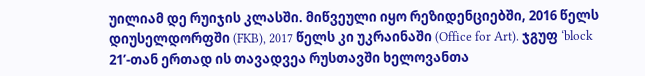უილიამ დე რუიჯის კლასში. მიწვეული იყო რეზიდენციებში, 2016 წელს დიუსელდორფში (FKB), 2017 წელს კი უკრაინაში (Office for Art). ჯგუფ ‘block 21’-თან ერთად ის თავადვეა რუსთავში ხელოვანთა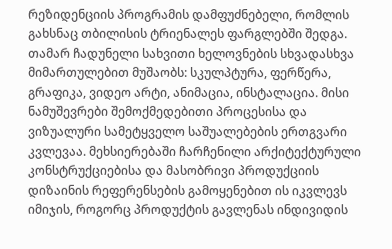რეზიდენციის პროგრამის დამფუძნებელი, რომლის გახსნაც თბილისის ტრიენალეს ფარგლებში შედგა.
თამარ ჩადუნელი სახვითი ხელოვნების სხვადასხვა მიმართულებით მუშაობს: სკულპტურა, ფერწერა, გრაფიკა, ვიდეო არტი, ანიმაცია, ინსტალაცია. მისი ნამუშევრები შემოქმედებითი პროცესისა და ვიზუალური სამეტყველო საშუალებების ერთგვარი კვლევაა. მეხსიერებაში ჩარჩენილი არქიტექტურული კონსტრუქციებისა და მასობრივი პროდუქციის დიზაინის რეფერენსების გამოყენებით ის იკვლევს იმიჯის, როგორც პროდუქტის გავლენას ინდივიდის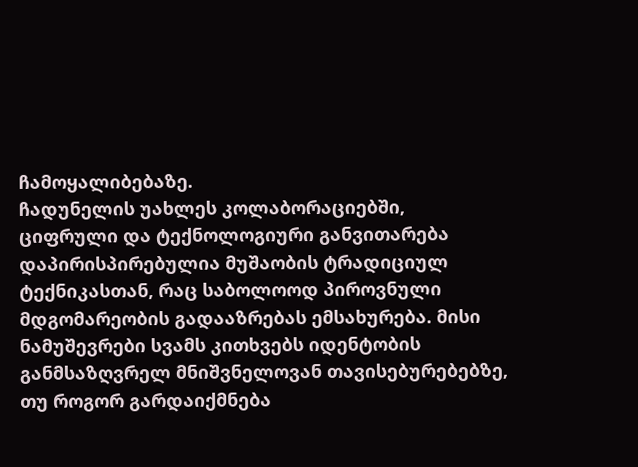ჩამოყალიბებაზე.
ჩადუნელის უახლეს კოლაბორაციებში, ციფრული და ტექნოლოგიური განვითარება დაპირისპირებულია მუშაობის ტრადიციულ ტექნიკასთან, რაც საბოლოოდ პიროვნული მდგომარეობის გადააზრებას ემსახურება. მისი ნამუშევრები სვამს კითხვებს იდენტობის განმსაზღვრელ მნიშვნელოვან თავისებურებებზე, თუ როგორ გარდაიქმნება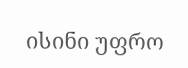ისინი უფრო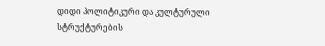დიდი პოლიტიკური და კულტურული სტრუქტურების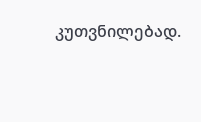კუთვნილებად.